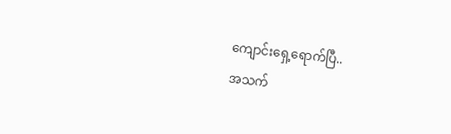ကျောင်းရှေ့ရောက်ပြီ..
အသက်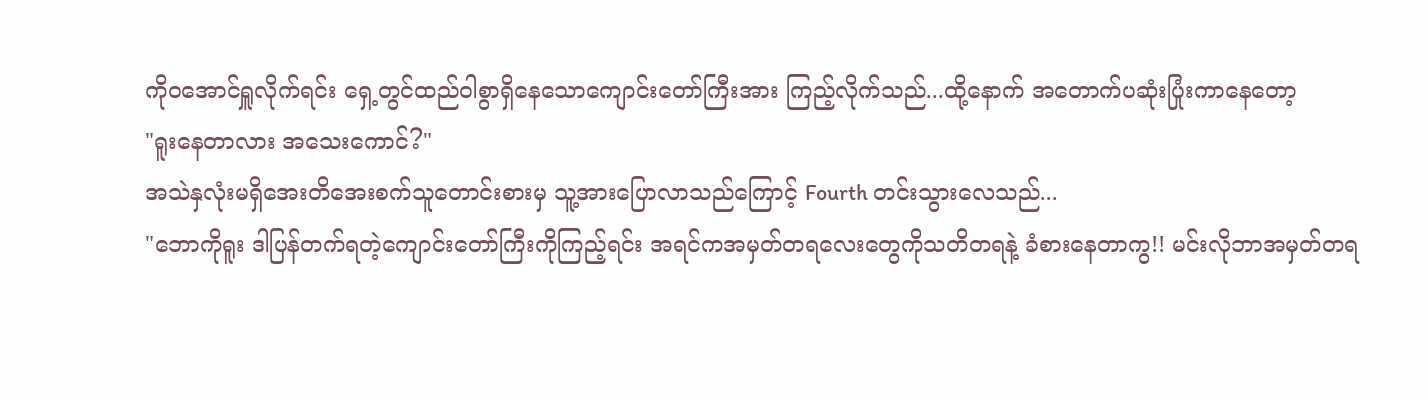ကိုဝအောင်ရှူလိုက်ရင်း ရှေ့တွင်ထည်ဝါစွာရှိနေသောကျောင်းတော်ကြီးအား ကြည့်လိုက်သည်...ထို့နောက် အတောက်ပဆုံးပြုံးကာနေတော့
"ရူးနေတာလား အသေးကောင်?"
အသဲနှလုံးမရှိအေးတိအေးစက်သူတောင်းစားမှ သူ့အားပြောလာသည်ကြောင့် Fourth တင်းသွားလေသည်...
"ဘောကိုရူး ဒါပြန်တက်ရတဲ့ကျောင်းတော်ကြီးကိုကြည့်ရင်း အရင်ကအမှတ်တရလေးတွေကိုသတိတရနဲ့ ခံစားနေတာကွ!! မင်းလိုဘာအမှတ်တရ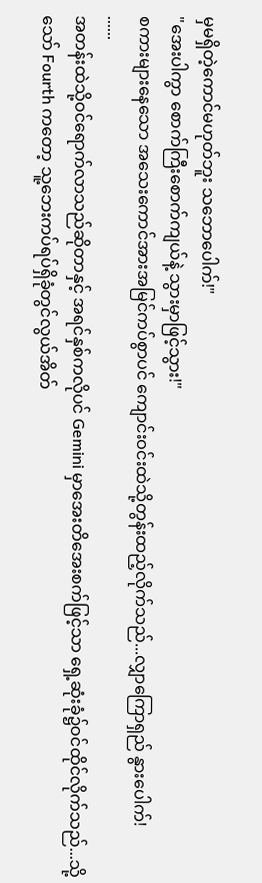မှမရှိတဲ့ကောင်မဟုတ်ဘူး သဘောပေါက်!"
"အေးပါကွာ စောက်ကြီးစောက်ကျယ်နဲ့ သွားမှာဖြင့်သွား!"
စကားများနေသော အသေးကောင်အားအမြင်ကပ်စွာပင် ကျောင်းဝင်းထဲသို့တွန်းထည့်လိုက်သည်...လျှာကြောရှည် နွားပေါက်!
......
အတန်းထဲသို့ဝင်ရောက်လာသည်ဆိုတာနှင့် အရင်နှစ်ကလိုပင် Gemini မှာအေးတိအေးစက်ဖြင့်သာ ရှေ့ဆုံးခုံ၌ဝင်ထိုင်လိုက်သည်...သို့သော် Fourth ကတော့ သူ့ဘေးကပ်ရပ်ရှိခုံတွင်လွယ်အိတ်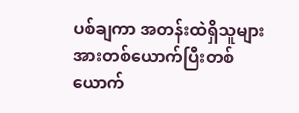ပစ်ချကာ အတန်းထဲရှိသူများအားတစ်ယောက်ပြီးတစ်ယောက်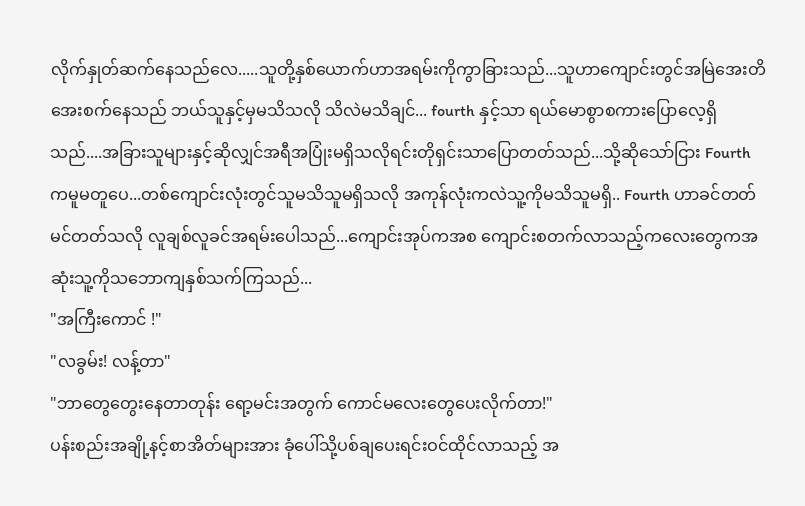လိုက်နှုတ်ဆက်နေသည်လေ.....သူတို့နှစ်ယောက်ဟာအရမ်းကိုကွာခြားသည်...သူဟာကျောင်းတွင်အမြဲအေးတိအေးစက်နေသည် ဘယ်သူနှင့်မှမသိသလို သိလဲမသိချင်... fourth နှင့်သာ ရယ်မောစွာစကားပြောလေ့ရှိသည်....အခြားသူများနှင့်ဆိုလျှင်အရီအပြုံးမရှိသလိုရင်းတိုရှင်းသာပြောတတ်သည်...သို့ဆိုသော်ငြား Fourth ကမူမတူပေ...တစ်ကျောင်းလုံးတွင်သူမသိသူမရှိသလို အကုန်လုံးကလဲသူ့ကိုမသိသူမရှိ.. Fourth ဟာခင်တတ်မင်တတ်သလို လူချစ်လူခင်အရမ်းပေါသည်...ကျောင်းအုပ်ကအစ ကျောင်းစတက်လာသည့်ကလေးတွေကအဆုံးသူ့ကိုသဘောကျနှစ်သက်ကြသည်...
"အကြီးကောင် !"
"လခွမ်း! လန့်တာ"
"ဘာတွေတွေးနေတာတုန်း ရော့မင်းအတွက် ကောင်မလေးတွေပေးလိုက်တာ!"
ပန်းစည်းအချို့နင့်စာအိတ်များအား ခုံပေါ်သို့ပစ်ချပေးရင်းဝင်ထိုင်လာသည့် အ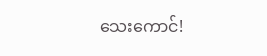သေးကောင်!